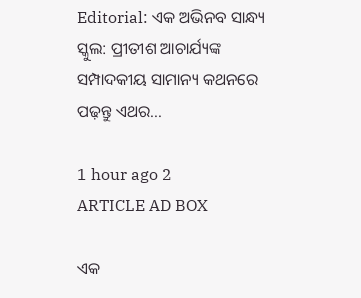Editorial: ଏକ ଅଭିନବ ସାନ୍ଧ୍ୟ ସ୍କୁଲ: ପ୍ରୀତୀଶ ଆଚାର୍ଯ୍ୟଙ୍କ ସମ୍ପାଦକୀୟ ସାମାନ୍ୟ କଥନରେ ପଢ଼ନ୍ତୁ ଏଥର...

1 hour ago 2
ARTICLE AD BOX

ଏକ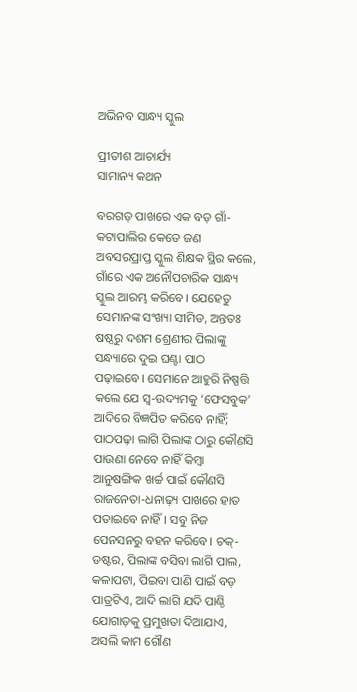ଅଭିନବ ସାନ୍ଧ୍ୟ ସ୍କୁଲ

ପ୍ରୀତୀଶ ଆଚାର୍ଯ୍ୟ
ସାମାନ୍ୟ କଥନ

ବରଗଡ଼ ପାଖରେ ଏକ ବଡ଼ ଗାଁ- କଟାପାଲିର କେତେ ଜଣ ଅବସରପ୍ରାପ୍ତ ସ୍କୁଲ ଶିକ୍ଷକ ସ୍ଥିର କଲେ, ଗାଁରେ ଏକ ଅନୌପଚାରିକ ସାନ୍ଧ୍ୟ ସ୍କୁଲ ଆରମ୍ଭ କରିବେ। ଯେହେତୁ ସେମାନଙ୍କ ସଂଖ୍ୟା ସୀମିତ, ଅନ୍ତତଃ ଷଷ୍ଠରୁ ଦଶମ ଶ୍ରେଣୀର ପିଲାଙ୍କୁ ସନ୍ଧ୍ୟାରେ ଦୁଇ ଘଣ୍ଟା ପାଠ ପଢ଼ାଇବେ। ସେମାନେ ଆହୁରି ନିଷ୍ପତ୍ତି କଲେ ଯେ ସ୍ୱ-ଉଦ୍ୟମକୁ ‘ଫେସବୁକ’ ଆଦିରେ ବିଜ୍ଞପିତ କରିବେ ନାହିଁ; ପାଠପଢ଼ା ଲାଗି ପିଲାଙ୍କ ଠାରୁ କୌଣସି ପାଉଣା ନେବେ ନାହିଁ କିମ୍ବା ଆନୁଷଙ୍ଗିକ ଖର୍ଚ୍ଚ ପାଇଁ କୌଣସି ରାଜନେତା-ଧନାଢ଼୍ୟ ପାଖରେ ହାତ ପତାଇବେ ନାହିଁ। ସବୁ ନିଜ ପେନସନରୁ ବହନ କରିବେ। ଚକ୍-ଡଷ୍ଟର, ପିଲାଙ୍କ ବସିବା ଲାଗି ପାଲ, କଳାପଟା, ପିଇବା ପାଣି ପାଇଁ ବଡ଼ ପାତ୍ରଟିଏ, ଆଦି ଲାଗି ଯଦି ପାଣ୍ଠି ଯୋଗାଡ଼କୁ ପ୍ରମୁଖତା ଦିଆଯାଏ, ଅସଲି କାମ ଗୌଣ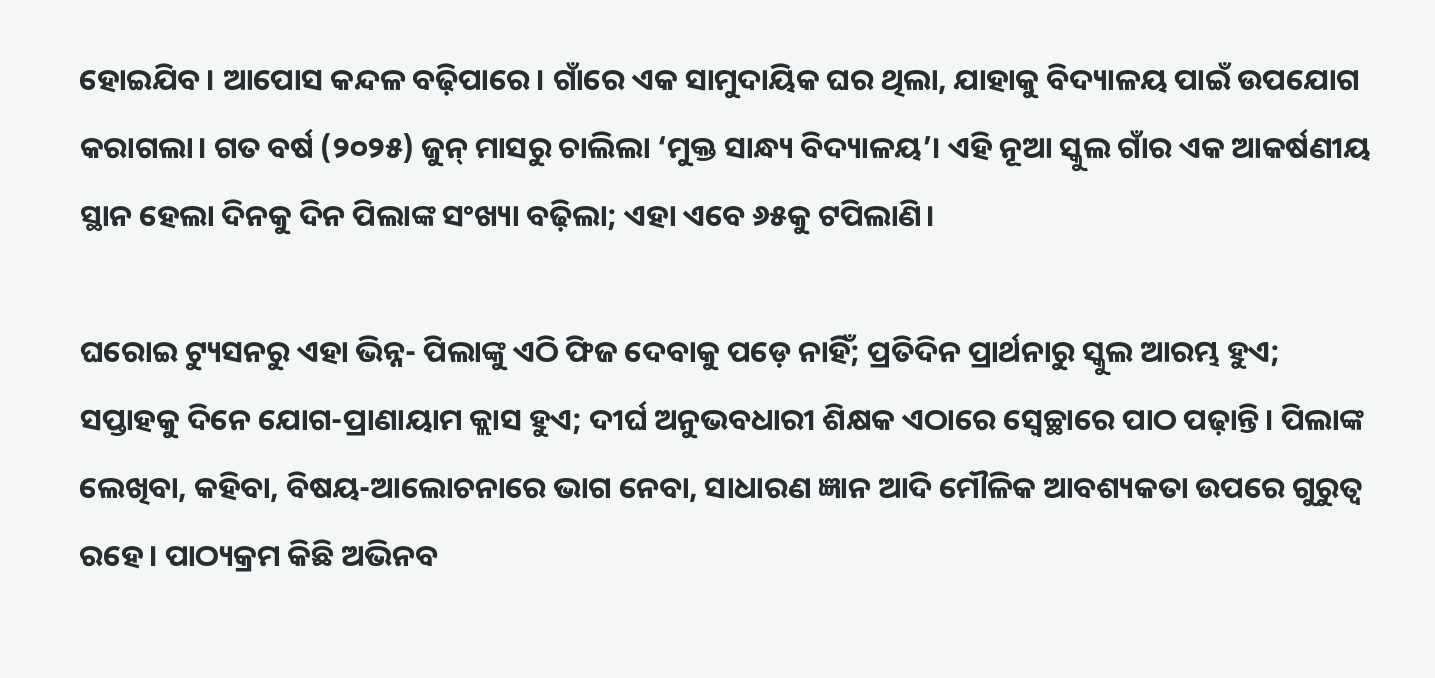ହୋଇଯିବ। ଆପୋସ କନ୍ଦଳ ବଢ଼ିପା‌ରେ। ଗାଁରେ ଏକ ସାମୁଦାୟିକ ଘର ଥିଲା, ଯାହାକୁ ବିଦ୍ୟାଳୟ ପାଇଁ ଉପଯୋଗ କରାଗଲା। ଗତ ବର୍ଷ (୨୦୨୫) ଜୁନ୍ ମାସରୁ ଚାଲିଲା ‘ମୁକ୍ତ ସାନ୍ଧ୍ୟ ବିଦ୍ୟାଳୟ’। ଏହି ନୂଆ ସ୍କୁଲ ଗାଁର ଏକ ଆକର୍ଷଣୀୟ ସ୍ଥାନ ହେଲା ଦିନକୁ ଦିନ ପିଲାଙ୍କ ସଂଖ୍ୟା ବଢ଼ିଲା; ଏହା ଏବେ ୬୫କୁ ଟପିଲାଣି।

ଘରୋଇ ଟ୍ୟୁସନରୁ ଏହା ଭିନ୍ନ- ପିଲାଙ୍କୁ ଏଠି ଫିଜ ଦେବାକୁ ପଡ଼େ ନାହିଁ; ପ୍ରତିଦିନ ପ୍ରାର୍ଥନାରୁ ସ୍କୁଲ ଆରମ୍ଭ ହୁଏ; ସପ୍ତାହକୁ ଦିନେ ଯୋଗ-ପ୍ରାଣାୟାମ କ୍ଲାସ ହୁଏ; ଦୀର୍ଘ ଅନୁଭବଧାରୀ ଶିକ୍ଷକ ଏଠାରେ ସ୍ୱେଚ୍ଛାରେ ପାଠ ପଢ଼ାନ୍ତି। ପିଲାଙ୍କ ଲେଖିବା, କହିବା, ବିଷୟ-ଆଲୋଚନାରେ ଭାଗ ନେବା, ସାଧାରଣ ଜ୍ଞାନ ଆଦି ମୌଳିକ ଆବଶ୍ୟକତା ଉପରେ ଗୁରୁତ୍ୱ ରହେ। ପାଠ୍ୟକ୍ରମ କିଛି ଅଭିନବ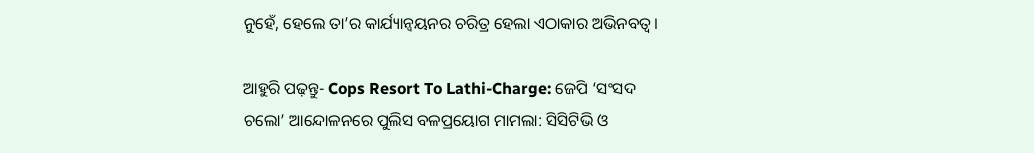ନୁହେଁ, ହେଲେ ତା’ର କାର୍ଯ୍ୟାନ୍ବୟନର ଚରିତ୍ର ହେଲା ଏଠାକାର ଅଭିନବତ୍ୱ।

ଆହୁରି ପଢ଼ନ୍ତୁ- Cops Resort To Lathi-Charge: ଜେପି ‘ସଂସଦ ଚଲୋ’ ଆନ୍ଦୋଳନରେ ପୁଲିସ ବଳପ୍ରୟୋଗ ମାମଲା: ସିସିଟିଭି ଓ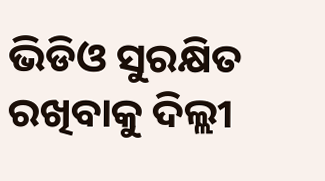ଭିଡିଓ ସୁରକ୍ଷିତ ରଖିବାକୁ ଦିଲ୍ଲୀ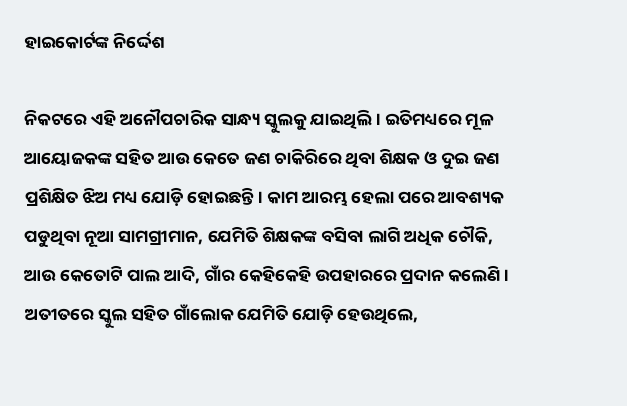ହାଇକୋର୍ଟଙ୍କ ନିର୍ଦ୍ଦେଶ

ନିକଟରେ ଏହି ଅନୌପଚାରିକ ସାନ୍ଧ୍ୟ ସ୍କୁଲକୁ ଯାଇଥିଲି। ଇତିମଧ୍ୟରେ ମୂଳ ଆୟୋଜକଙ୍କ ସହିତ ଆଉ କେତେ ଜଣ ଚାକିରିରେ ଥିବା ଶିକ୍ଷକ ଓ ଦୁଇ ଜଣ ପ୍ରଶିକ୍ଷିତ ଝିଅ ମଧ୍ୟ ଯୋଡ଼ି ହୋଇଛନ୍ତି। କାମ ଆରମ୍ଭ ହେଲା ପରେ ଆବଶ୍ୟକ ପଡୁଥିବା ନୂଆ ସାମଗ୍ରୀମାନ, ଯେମିତି ଶିକ୍ଷକଙ୍କ ବସିବା ଲାଗି ଅଧିକ ଚୌକି, ଆଉ କେତୋଟି ପାଲ ଆଦି, ଗାଁର କେହିକେହି ଉପହାରରେ ପ୍ରଦାନ କଲେଣି। ଅତୀତରେ ସ୍କୁଲ ସହିତ ଗାଁଲୋକ ଯେମିତି ଯୋଡ଼ି ହେଉଥିଲେ,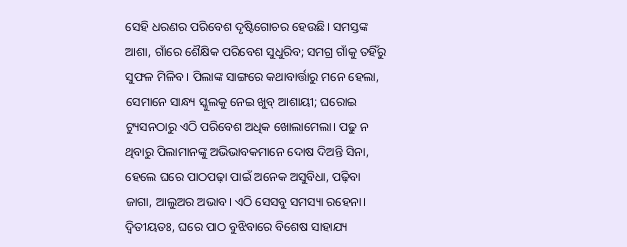ସେହି ଧରଣର ପରିବେଶ ଦୃଷ୍ଟିଗୋଚର ହେଉଛି। ସମସ୍ତଙ୍କ ଆଶା, ଗାଁରେ ଶୈକ୍ଷିକ ପରିବେଶ ସୁଧୁରିବ; ସମଗ୍ର ଗାଁକୁ ତହିଁରୁ ସୁଫଳ ମିଳିବ। ପିଲାଙ୍କ ସାଙ୍ଗରେ କଥାବାର୍ତ୍ତାରୁ ମନେ ହେଲା, ସେମାନେ ସାନ୍ଧ୍ୟ ସ୍କୁଲକୁ ନେଇ ଖୁବ୍ ଆଶାୟୀ; ଘରୋଇ ଟ୍ୟୁସନଠାରୁ ଏଠି ପରିବେଶ ଅଧିକ ଖୋଲାମେଲା। ପଢୁ ନ ଥିବାରୁ ପିଲାମାନଙ୍କୁ ଅଭିଭାବକମାନେ ଦୋଷ ଦିଅନ୍ତି ସିନା, ହେଲେ ଘରେ ପାଠପଢ଼ା ପାଇଁ ଅନେକ ଅସୁବିଧା, ପଢ଼ିବା ଜାଗା, ଆଲୁଅର ଅଭାବ। ଏଠି ସେସବୁ ସମସ୍ୟା ରହେନା। ଦ୍ୱିତୀୟତଃ, ଘରେ ପାଠ ବୁଝିବାରେ ବିଶେଷ ସାହାଯ୍ୟ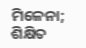ମିଳେନା; ଶିକ୍ଷିତ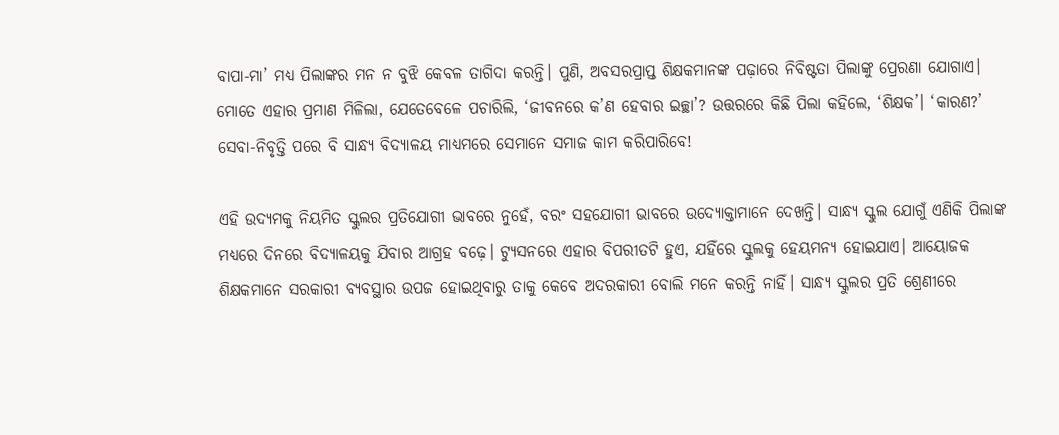ବାପା-ମା’ ମଧ୍ୟ ପିଲାଙ୍କର ମନ ନ ବୁଝି କେବଳ ତାଗିଦା କରନ୍ତି। ପୁଣି, ଅବସରପ୍ରାପ୍ତ ଶିକ୍ଷକମାନଙ୍କ ପଢ଼ାରେ ନିବିଷ୍ଟତା ପିଲାଙ୍କୁ ପ୍ରେରଣା ଯୋଗାଏ। ମୋତେ ଏହାର ପ୍ରମାଣ ମିଳିଲା, ଯେତେବେଳେ ପଚାରିଲି, ‘ଜୀବନରେ କ’ଣ ହେବାର ଇଚ୍ଛା’? ଉତ୍ତରରେ କିଛି ପିଲା କହିଲେ, ‘ଶିକ୍ଷକ’। ‘କାରଣ?’ ସେବା-ନିବୃତ୍ତି ପରେ ବି ସାନ୍ଧ୍ୟ ବିଦ୍ୟାଳୟ ମାଧ୍ୟମରେ ସେମାନେ ସମାଜ କାମ କରିପାରିବେ!

ଏହି ଉଦ୍ୟମକୁ ନିୟମିତ ସ୍କୁଲର ପ୍ରତିଯୋଗୀ ଭାବରେ ନୁହେଁ, ବରଂ ସହଯୋଗୀ ଭାବରେ ଉଦ୍ୟୋକ୍ତାମାନେ ଦେଖନ୍ତି। ସାନ୍ଧ୍ୟ ସ୍କୁଲ ଯୋଗୁଁ ଏଣିକି ପିଲାଙ୍କ ମଧ୍ୟରେ ଦିନରେ ବିଦ୍ୟାଳୟକୁ ଯିବାର ଆଗ୍ରହ ବଢ଼େ। ଟ୍ୟୁସନରେ ଏହାର ବିପରୀତଟି ହୁଏ, ଯହିଁରେ ସ୍କୁଲକୁ ହେୟମନ୍ୟ ହୋଇଯାଏ। ଆୟୋଜକ ଶିକ୍ଷକମାନେ ସରକାରୀ ବ୍ୟବସ୍ଥାର ଉପଜ ହୋଇଥିବାରୁ ତାକୁ କେବେ ଅଦରକାରୀ ବୋଲି ମନେ କରନ୍ତି ନାହିଁ। ସାନ୍ଧ୍ୟ ସ୍କୁଲର ପ୍ରତି ଶ୍ରେଣୀରେ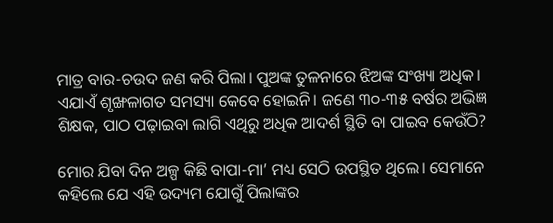ମାତ୍ର ବାର-ଚଉଦ ଜଣ କରି ପିଲା। ପୁଅଙ୍କ ତୁଳନାରେ ଝିଅଙ୍କ ସଂଖ୍ୟା ଅଧିକ। ଏଯାଏଁ ଶୃଙ୍ଖଳାଗତ ସମସ୍ୟା କେବେ ହୋଇନି। ଜଣେ ୩୦-୩୫ ବର୍ଷର ଅଭିଜ୍ଞ ଶିକ୍ଷକ, ପାଠ ପଢ଼ାଇବା ଲାଗି ଏଥିରୁ ଅଧିକ ଆଦର୍ଶ ସ୍ଥିତି ବା ପାଇବ କେଉଁଠି?

ମୋର ଯିବା ଦିନ ଅଳ୍ପ କିଛି ବାପା-ମା’ ମଧ୍ୟ ସେଠି ଉପସ୍ଥିତ ଥିଲେ। ସେମାନେ କହିଲେ ଯେ ଏହି ଉଦ୍ୟମ ଯୋଗୁଁ ପିଲାଙ୍କର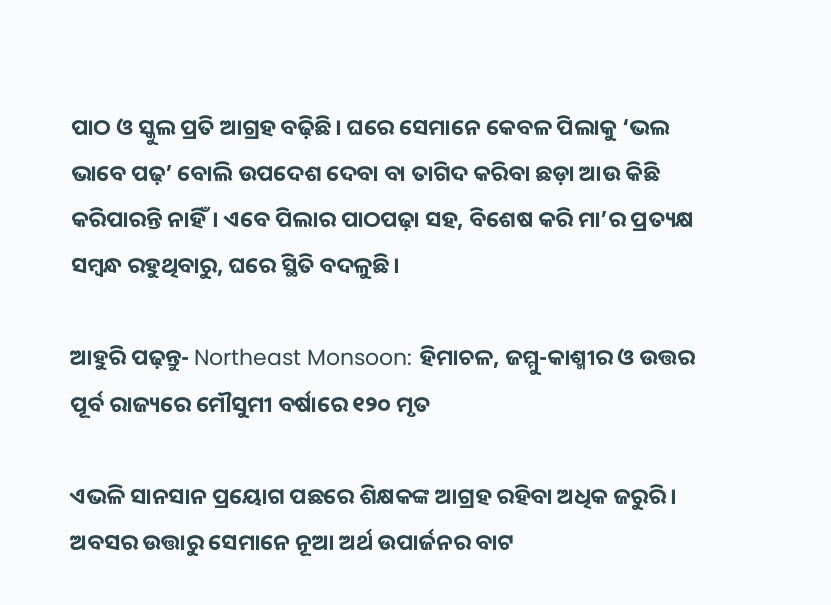ପାଠ ଓ ସ୍କୁଲ ପ୍ରତି ଆଗ୍ରହ ବଢ଼ିଛି। ଘରେ ସେମାନେ କେବଳ ପିଲାକୁ ‘ଭଲ ଭାବେ ପଢ଼’ ବୋଲି ଉପଦେଶ ଦେବା ବା ତାଗିଦ କରିବା ଛଡ଼ା ଆଉ କିଛି କରିପାରନ୍ତି ନାହିଁ। ଏବେ ପିଲାର ପାଠପଢ଼ା ସହ, ବିଶେଷ କରି ମା’ର ପ୍ରତ୍ୟକ୍ଷ ସମ୍ବନ୍ଧ ରହୁଥିବାରୁ, ଘରେ ସ୍ଥିତି ବଦଳୁଛି।

ଆହୁରି ପଢ଼ନ୍ତୁ- Northeast Monsoon: ହିମାଚଳ, ଜମ୍ମୁ-କାଶ୍ମୀର ଓ ଉତ୍ତର ପୂର୍ବ ରାଜ୍ୟରେ ମୌସୁମୀ ବର୍ଷାରେ ୧୨୦ ମୃତ

ଏଭଳି ସାନସାନ ପ୍ରୟୋଗ ପଛରେ ଶିକ୍ଷକଙ୍କ ଆଗ୍ରହ ରହିବା ଅଧିକ ଜରୁରି। ଅବସର ଉତ୍ତାରୁ ସେମାନେ ନୂଆ ଅର୍ଥ ଉପାର୍ଜନର ବାଟ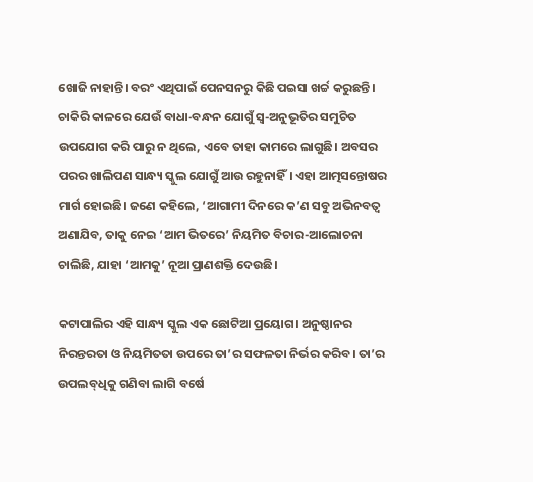ଖୋଜି ନାହାନ୍ତି। ବରଂ ଏଥିପାଇଁ ପେନସନରୁ କିଛି ପଇସା ଖର୍ଚ୍ଚ କରୁଛନ୍ତି। ଚାକିରି କାଳରେ ଯେଉଁ ବାଧା-ବନ୍ଧନ ଯୋଗୁଁ ସ୍ୱ-ଅନୁଭୂତିର ସମୁଚିତ ଉପଯୋଗ କରି ପାରୁ ନ ଥିଲେ, ଏବେ ତାହା କାମରେ ଲାଗୁଛି। ଅବସର ପରର ଖାଲିପଣ ସାନ୍ଧ୍ୟ ସ୍କୁଲ ଯୋଗୁଁ ଆଉ ରହୁନାହିଁ। ଏହା ଆତ୍ମସନ୍ତୋଷର ମାର୍ଗ ହୋଇଛି। ଜଣେ କହିଲେ, ‘ଆଗାମୀ ଦିନରେ କ’ଣ ସବୁ ଅଭିନବତ୍ୱ ଅଣାଯିବ, ତାକୁ ନେଇ ‘ଆମ ଭିତରେ’ ନିୟମିତ ବିଚାର-ଆଲୋଚନା ଚାଲିଛି, ଯାହା ‘ଆମକୁ’ ନୂଆ ପ୍ରାଣଶକ୍ତି ଦେଉଛି।

କଟାପାଲିର ଏହି ସାନ୍ଧ୍ୟ ସ୍କୁଲ ଏକ ଛୋଟିଆ ପ୍ରୟୋଗ। ଅନୁଷ୍ଠାନର ନିରନ୍ତରତା ଓ ନିୟମିତତା ଉପରେ ତା’ର ସଫଳତା ନିର୍ଭର କରିବ। ତା’ର ଉପଲବ୍‌ଧିକୁ ଗଣିବା ଲାଗି ବର୍ଷେ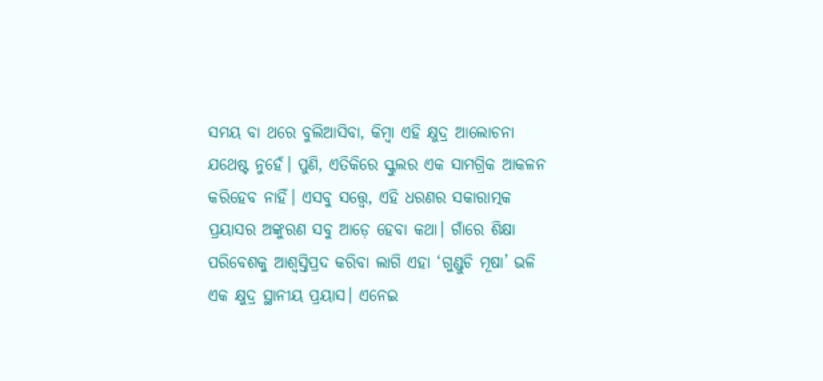ସମୟ ବା ଥରେ ବୁଲିଆସିବା, କିମ୍ବା ଏହି କ୍ଷୁଦ୍ର ଆଲୋଚନା ଯଥେଷ୍ଟ ନୁହେଁ। ପୁଣି, ଏତିକିରେ ସ୍କୁଲର ଏକ ସାମଗ୍ରିକ ଆକଳନ କରିହେବ ନାହିଁ। ଏସବୁ ସତ୍ତ୍ବେ, ଏହି ଧରଣର ସକାରାତ୍ମକ ପ୍ରୟାସର ଅଙ୍କୁରଣ ସବୁ ଆଡ଼େ ହେବା କଥା। ଗାଁରେ ଶିକ୍ଷା ପରିବେଶକୁ ଆଶ୍ୱସ୍ତିପ୍ରଦ କରିବା ଲାଗି ଏହା ‘ଗୁଣ୍ଡୁଚି ମୂଷା’ ଭଳି ଏକ କ୍ଷୁଦ୍ର ସ୍ଥାନୀୟ ପ୍ରୟାସ। ଏନେଇ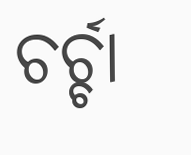ଚର୍ଚ୍ଚା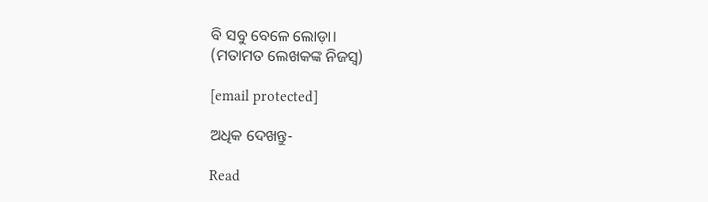ବି ସବୁ ବେଳେ ଲୋଡ଼ା।
(ମତାମତ ଲେଖକଙ୍କ ନିଜସ୍ବ)

[email protected]

ଅଧିକ ଦେଖନ୍ତୁ-

Read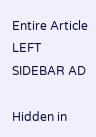Entire Article
LEFT SIDEBAR AD

Hidden in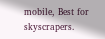mobile, Best for skyscrapers.